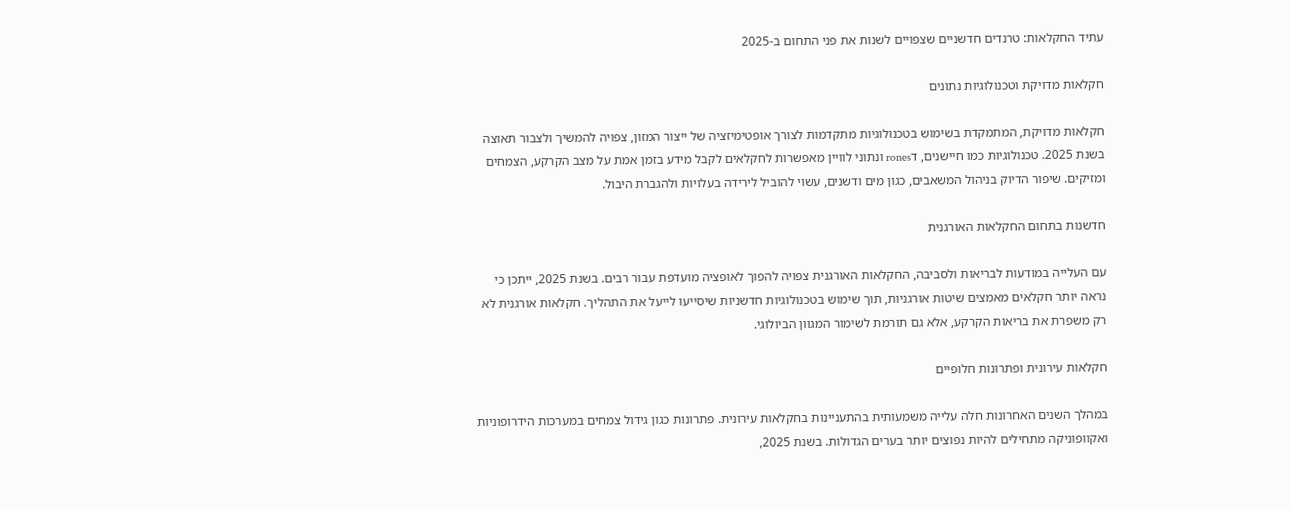עתיד החקלאות: טרנדים חדשניים שצפויים לשנות את פני התחום ב-2025

חקלאות מדויקת וטכנולוגיות נתונים

חקלאות מדויקת, המתמקדת בשימוש בטכנולוגיות מתקדמות לצורך אופטימיזציה של ייצור המזון, צפויה להמשיך ולצבור תאוצה בשנת 2025. טכנולוגיות כמו חיישנים, דrones ונתוני לוויין מאפשרות לחקלאים לקבל מידע בזמן אמת על מצב הקרקע, הצמחים ומזיקים. שיפור הדיוק בניהול המשאבים, כגון מים ודשנים, עשוי להוביל לירידה בעלויות ולהגברת היבול.

חדשנות בתחום החקלאות האורגנית

עם העלייה במודעות לבריאות ולסביבה, החקלאות האורגנית צפויה להפוך לאופציה מועדפת עבור רבים. בשנת 2025, ייתכן כי נראה יותר חקלאים מאמצים שיטות אורגניות, תוך שימוש בטכנולוגיות חדשניות שיסייעו לייעל את התהליך. חקלאות אורגנית לא רק משפרת את בריאות הקרקע, אלא גם תורמת לשימור המגוון הביולוגי.

חקלאות עירונית ופתרונות חלופיים

במהלך השנים האחרונות חלה עלייה משמעותית בהתעניינות בחקלאות עירונית. פתרונות כגון גידול צמחים במערכות הידרופוניות ואקוופוניקה מתחילים להיות נפוצים יותר בערים הגדולות. בשנת 2025,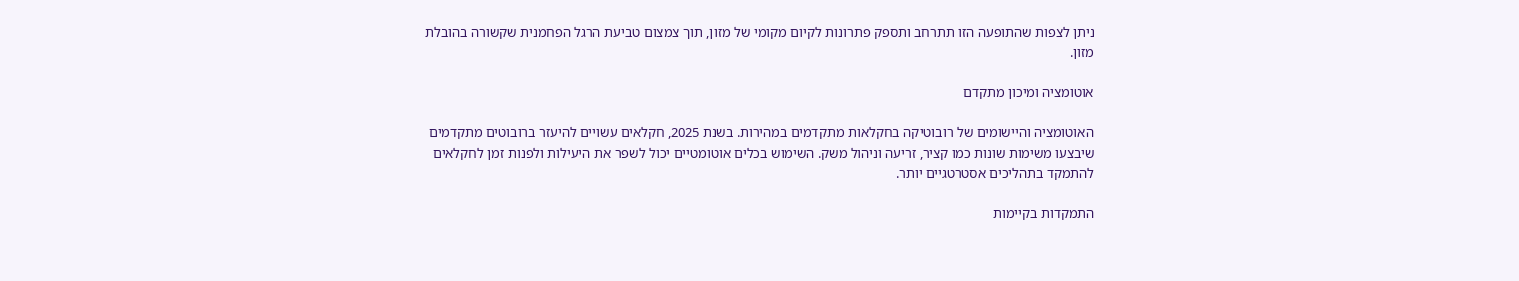ניתן לצפות שהתופעה הזו תתרחב ותספק פתרונות לקיום מקומי של מזון, תוך צמצום טביעת הרגל הפחמנית שקשורה בהובלת מזון.

אוטומציה ומיכון מתקדם

האוטומציה והיישומים של רובוטיקה בחקלאות מתקדמים במהירות. בשנת 2025, חקלאים עשויים להיעזר ברובוטים מתקדמים שיבצעו משימות שונות כמו קציר, זריעה וניהול משק. השימוש בכלים אוטומטיים יכול לשפר את היעילות ולפנות זמן לחקלאים להתמקד בתהליכים אסטרטגיים יותר.

התמקדות בקיימות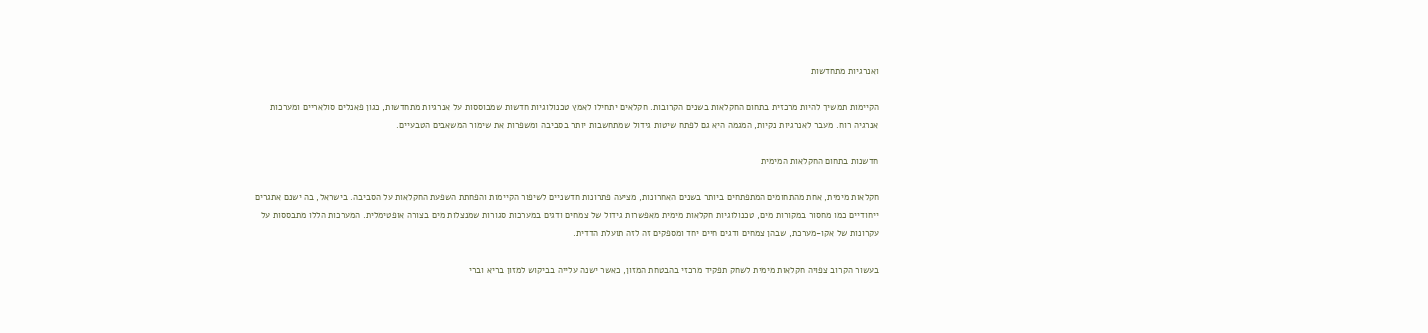ואנרגיות מתחדשות

הקיימות תמשיך להיות מרכזית בתחום החקלאות בשנים הקרובות. חקלאים יתחילו לאמץ טכנולוגיות חדשות שמבוססות על אנרגיות מתחדשות, כגון פאנלים סולאריים ומערכות אנרגיה רוח. מעבר לאנרגיות נקיות, המגמה היא גם לפתח שיטות גידול שמתחשבות יותר בסביבה ומשפרות את שימור המשאבים הטבעיים.

חדשנות בתחום החקלאות המימית

חקלאות מימית, אחת מהתחומים המתפתחים ביותר בשנים האחרונות, מציעה פתרונות חדשניים לשיפור הקיימות והפחתת השפעת החקלאות על הסביבה. בישראל, בה ישנם אתגרים ייחודיים כמו מחסור במקורות מים, טכנולוגיות חקלאות מימית מאפשרות גידול של צמחים ודגים במערכות סגורות שמנצלות מים בצורה אופטימלית. המערכות הללו מתבססות על עקרונות של אקו-מערכת, שבהן צמחים ודגים חיים יחד ומספקים זה לזה תועלת הדדית.

בעשור הקרוב צפויה חקלאות מימית לשחק תפקיד מרכזי בהבטחת המזון, כאשר ישנה עלייה בביקוש למזון בריא וברי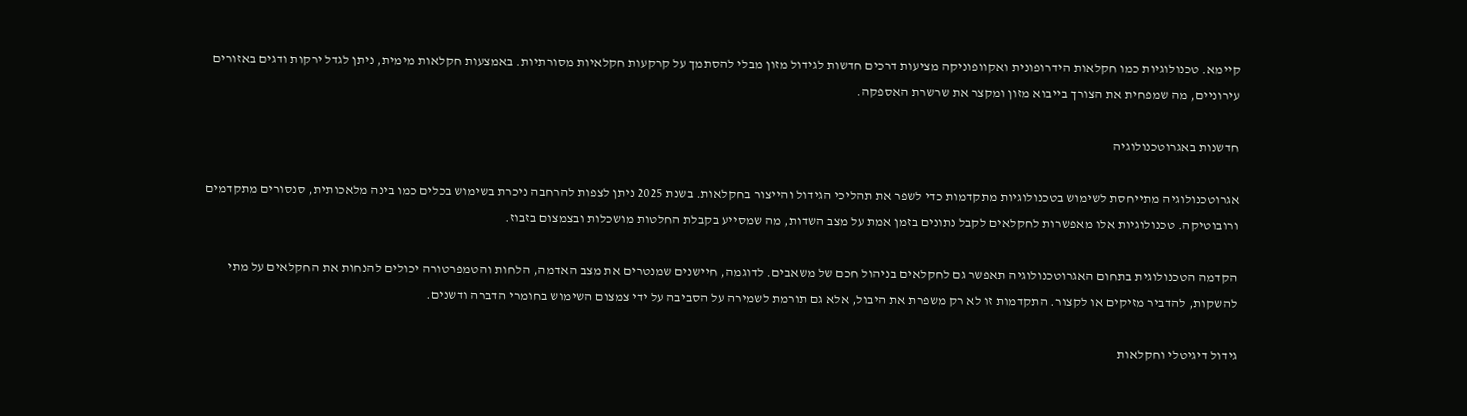קיימא. טכנולוגיות כמו חקלאות הידרופונית ואקוופוניקה מציעות דרכים חדשות לגידול מזון מבלי להסתמך על קרקעות חקלאיות מסורתיות. באמצעות חקלאות מימית, ניתן לגדל ירקות ודגים באזורים עירוניים, מה שמפחית את הצורך בייבוא מזון ומקצר את שרשרת האספקה.

חדשנות באגרוטכנולוגיה

אגרוטכנולוגיה מתייחסת לשימוש בטכנולוגיות מתקדמות כדי לשפר את תהליכי הגידול והייצור בחקלאות. בשנת 2025 ניתן לצפות להרחבה ניכרת בשימוש בכלים כמו בינה מלאכותית, סנסורים מתקדמים ורובוטיקה. טכנולוגיות אלו מאפשרות לחקלאים לקבל נתונים בזמן אמת על מצב השדות, מה שמסייע בקבלת החלטות מושכלות ובצמצום בזבוז.

הקדמה הטכנולוגית בתחום האגרוטכנולוגיה תאפשר גם לחקלאים בניהול חכם של משאבים. לדוגמה, חיישנים שמנטרים את מצב האדמה, הלחות והטמפרטורה יכולים להנחות את החקלאים על מתי להשקות, להדביר מזיקים או לקצור. התקדמות זו לא רק משפרת את היבול, אלא גם תורמת לשמירה על הסביבה על ידי צמצום השימוש בחומרי הדברה ודשנים.

גידול דיגיטלי וחקלאות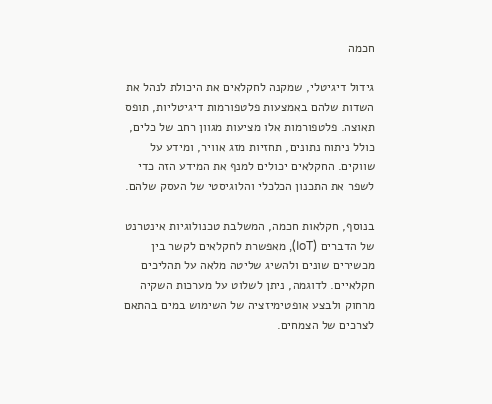חכמה

גידול דיגיטלי, שמקנה לחקלאים את היכולת לנהל את השדות שלהם באמצעות פלטפורמות דיגיטליות, תופס תאוצה. פלטפורמות אלו מציעות מגוון רחב של כלים, כולל ניתוח נתונים, תחזיות מזג אוויר, ומידע על שווקים. החקלאים יכולים למנף את המידע הזה כדי לשפר את התכנון הכלכלי והלוגיסטי של העסק שלהם.

בנוסף, חקלאות חכמה, המשלבת טכנולוגיות אינטרנט של הדברים (IoT), מאפשרת לחקלאים לקשר בין מכשירים שונים ולהשיג שליטה מלאה על תהליכים חקלאיים. לדוגמה, ניתן לשלוט על מערכות השקיה מרחוק ולבצע אופטימיזציה של השימוש במים בהתאם לצרכים של הצמחים.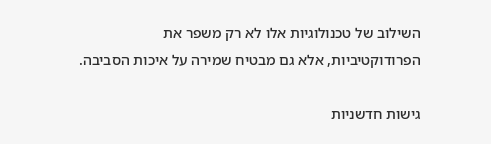השילוב של טכנולוגיות אלו לא רק משפר את הפרודוקטיביות, אלא גם מבטיח שמירה על איכות הסביבה.

גישות חדשניות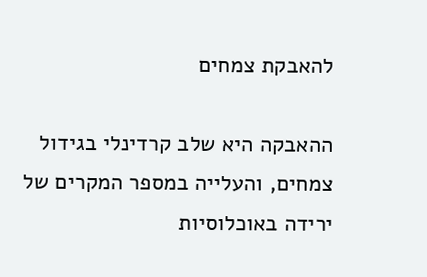להאבקת צמחים

ההאבקה היא שלב קרדינלי בגידול צמחים, והעלייה במספר המקרים של ירידה באוכלוסיות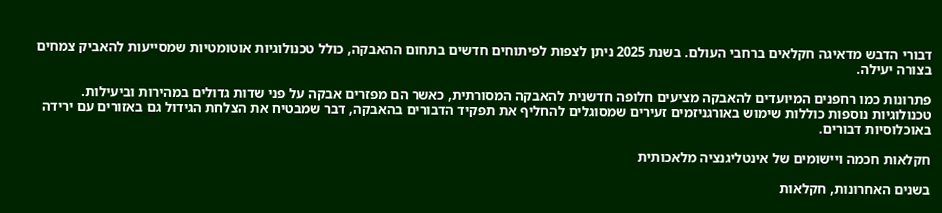דבורי הדבש מדאיגה חקלאים ברחבי העולם. בשנת 2025 ניתן לצפות לפיתוחים חדשים בתחום ההאבקה, כולל טכנולוגיות אוטומטיות שמסייעות להאביק צמחים בצורה יעילה.

פתרונות כמו רחפנים המיועדים להאבקה מציעים חלופה חדשנית להאבקה המסורתית, כאשר הם מפזרים אבקה על פני שדות גדולים במהירות וביעילות. טכנולוגיות נוספות כוללות שימוש באורגניזמים זעירים שמסוגלים להחליף את תפקיד הדבורים בהאבקה, דבר שמבטיח את הצלחת הגידול גם באזורים עם ירידה באוכלוסיות דבורים.

חקלאות חכמה ויישומים של אינטליגנציה מלאכותית

בשנים האחרונות, חקלאות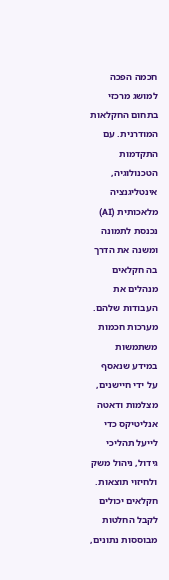חכמה הפכה למושג מרכזי בתחום החקלאות המודרנית. עם התקדמות הטכנולוגיה, אינטליגנציה מלאכותית (AI) נכנסת לתמונה ומשנה את הדרך בה חקלאים מנהלים את העבודות שלהם. מערכות חכמות משתמשות במידע שנאסף על ידי חיישנים, מצלמות ודאטה אנליטיקס כדי לייעל תהליכי גידול, ניהול משק ולחיזוי תוצאות. חקלאים יכולים לקבל החלטות מבוססות נתונים,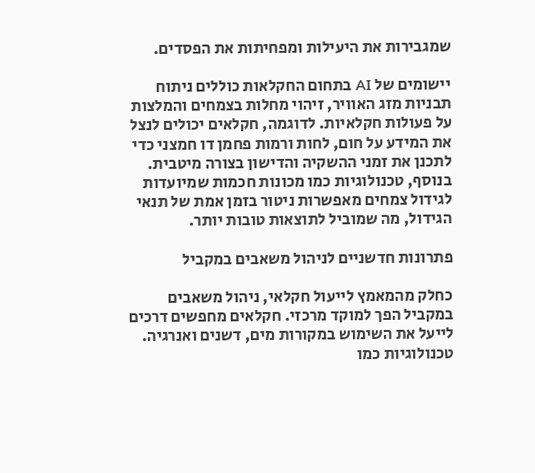שמגבירות את היעילות ומפחיתות את הפסדים.

יישומים של AI בתחום החקלאות כוללים ניתוח תבניות מזג האוויר, זיהוי מחלות בצמחים והמלצות על פעולות חקלאיות. לדוגמה, חקלאים יכולים לנצל את המידע על חום, לחות ורמות פחמן דו חמצני כדי לתכנן את זמני ההשקיה והדישון בצורה מיטבית. בנוסף, טכנולוגיות כמו מכונות חכמות שמיועדות לגידול צמחים מאפשרות ניטור בזמן אמת של תנאי הגידול, מה שמוביל לתוצאות טובות יותר.

פתרונות חדשניים לניהול משאבים במקביל

כחלק מהמאמץ לייעול חקלאי, ניהול משאבים במקביל הפך למוקד מרכזי. חקלאים מחפשים דרכים לייעל את השימוש במקורות מים, דשנים ואנרגיה. טכנולוגיות כמו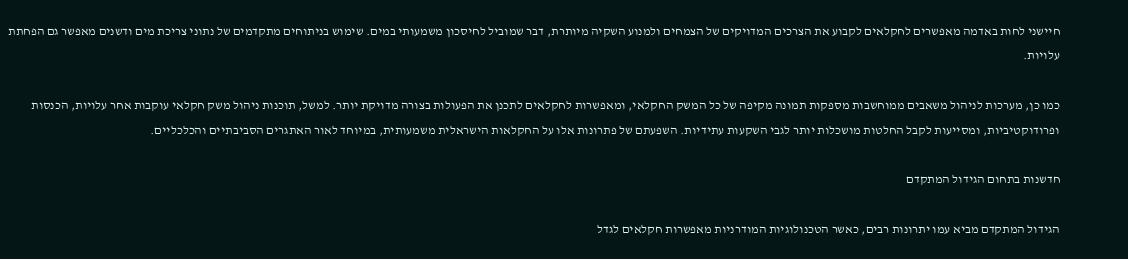חיישני לחות באדמה מאפשרים לחקלאים לקבוע את הצרכים המדויקים של הצמחים ולמנוע השקיה מיותרת, דבר שמוביל לחיסכון משמעותי במים. שימוש בניתוחים מתקדמים של נתוני צריכת מים ודשנים מאפשר גם הפחתת עלויות.

כמו כן, מערכות לניהול משאבים ממוחשבות מספקות תמונה מקיפה של כל המשק החקלאי, ומאפשרות לחקלאים לתכנן את הפעולות בצורה מדויקת יותר. למשל, תוכנות ניהול משק חקלאי עוקבות אחר עלויות, הכנסות ופרודוקטיביות, ומסייעות לקבל החלטות מושכלות יותר לגבי השקעות עתידיות. השפעתם של פתרונות אלו על החקלאות הישראלית משמעותית, במיוחד לאור האתגרים הסביבתיים והכלכליים.

חדשנות בתחום הגידול המתקדם

הגידול המתקדם מביא עמו יתרונות רבים, כאשר הטכנולוגיות המודרניות מאפשרות חקלאים לגדל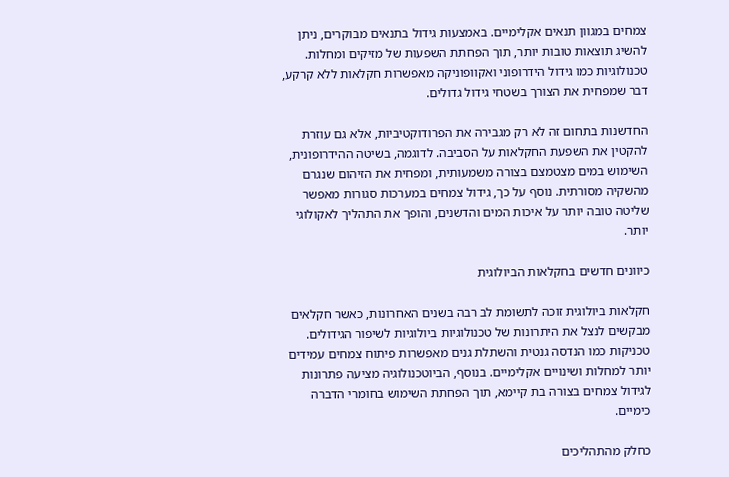צמחים במגוון תנאים אקלימיים. באמצעות גידול בתנאים מבוקרים, ניתן להשיג תוצאות טובות יותר, תוך הפחתת השפעות של מזיקים ומחלות. טכנולוגיות כמו גידול הידרופוני ואקוופוניקה מאפשרות חקלאות ללא קרקע, דבר שמפחית את הצורך בשטחי גידול גדולים.

החדשנות בתחום זה לא רק מגבירה את הפרודוקטיביות, אלא גם עוזרת להקטין את השפעת החקלאות על הסביבה. לדוגמה, בשיטה ההידרופונית, השימוש במים מצטמצם בצורה משמעותית, ומפחית את הזיהום שנגרם מהשקיה מסורתית. נוסף על כך, גידול צמחים במערכות סגורות מאפשר שליטה טובה יותר על איכות המים והדשנים, והופך את התהליך לאקולוגי יותר.

כיוונים חדשים בחקלאות הביולוגית

חקלאות ביולוגית זוכה לתשומת לב רבה בשנים האחרונות, כאשר חקלאים מבקשים לנצל את היתרונות של טכנולוגיות ביולוגיות לשיפור הגידולים. טכניקות כמו הנדסה גנטית והשתלת גנים מאפשרות פיתוח צמחים עמידים יותר למחלות ושינויים אקלימיים. בנוסף, הביוטכנולוגיה מציעה פתרונות לגידול צמחים בצורה בת קיימא, תוך הפחתת השימוש בחומרי הדברה כימיים.

כחלק מהתהליכים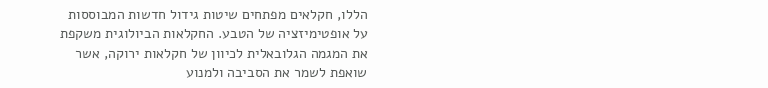הללו, חקלאים מפתחים שיטות גידול חדשות המבוססות על אופטימיזציה של הטבע. החקלאות הביולוגית משקפת את המגמה הגלובאלית לכיוון של חקלאות ירוקה, אשר שואפת לשמר את הסביבה ולמנוע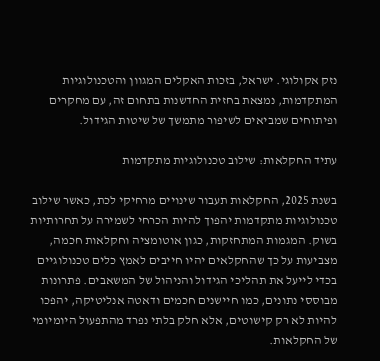נזק אקולוגי. ישראל, בזכות האקלים המגוון והטכנולוגיות המתקדמות, נמצאת בחזית החדשנות בתחום זה, עם מחקרים ופיתוחים שמביאים לשיפור מתמשך של שיטות הגידול.

עתיד החקלאות: שילוב טכנולוגיות מתקדמות

בשנת 2025, החקלאות תעבור שינויים מרחיקי לכת, כאשר שילוב טכנולוגיות מתקדמות יהפוך להיות הכרחי לשמירה על תחרותיות בשוק. המגמות המתחזקות, כגון אוטומציה וחקלאות חכמה, מצביעות על כך שהחקלאים יהיו חייבים לאמץ כלים טכנולוגיים בכדי לייעל את תהליכי הגידול והניהול של המשאבים. פתרונות מבוססי נתונים, כמו חיישנים חכמים ודאטה אנליטיקה, יהפכו להיות לא רק קישוטים, אלא חלק בלתי נפרד מהתפעול היומיומי של החקלאות.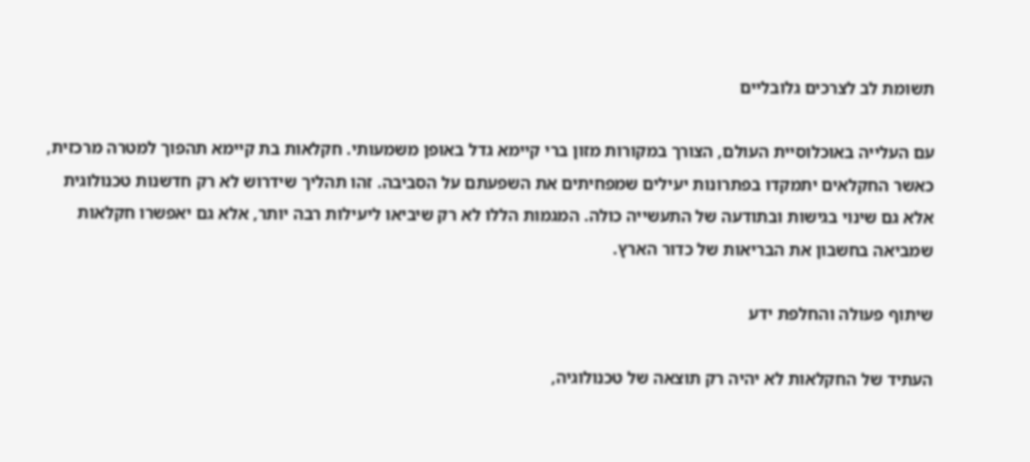תשומת לב לצרכים גלובליים

עם העלייה באוכלוסיית העולם, הצורך במקורות מזון ברי קיימא גדל באופן משמעותי. חקלאות בת קיימא תהפוך למטרה מרכזית, כאשר החקלאים יתמקדו בפתרונות יעילים שמפחיתים את השפעתם על הסביבה. זהו תהליך שידרוש לא רק חדשנות טכנולוגית אלא גם שינוי בגישות ובתודעה של התעשייה כולה. המגמות הללו לא רק שיביאו ליעילות רבה יותר, אלא גם יאפשרו חקלאות שמביאה בחשבון את הבריאות של כדור הארץ.

שיתוף פעולה והחלפת ידע

העתיד של החקלאות לא יהיה רק תוצאה של טכנולוגיה,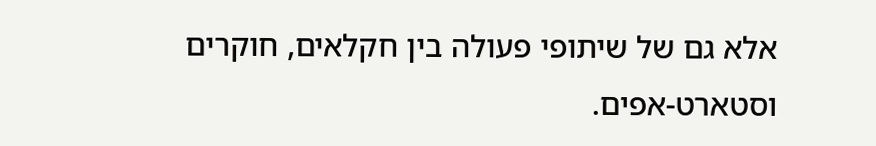אלא גם של שיתופי פעולה בין חקלאים, חוקרים וסטארט-אפים.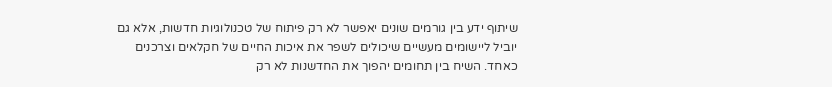שיתוף ידע בין גורמים שונים יאפשר לא רק פיתוח של טכנולוגיות חדשות, אלא גם יוביל ליישומים מעשיים שיכולים לשפר את איכות החיים של חקלאים וצרכנים כאחד. השיח בין תחומים יהפוך את החדשנות לא רק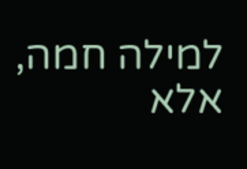למילה חמה, אלא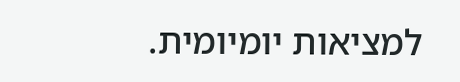למציאות יומיומית.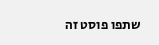שתפו פוסט זה